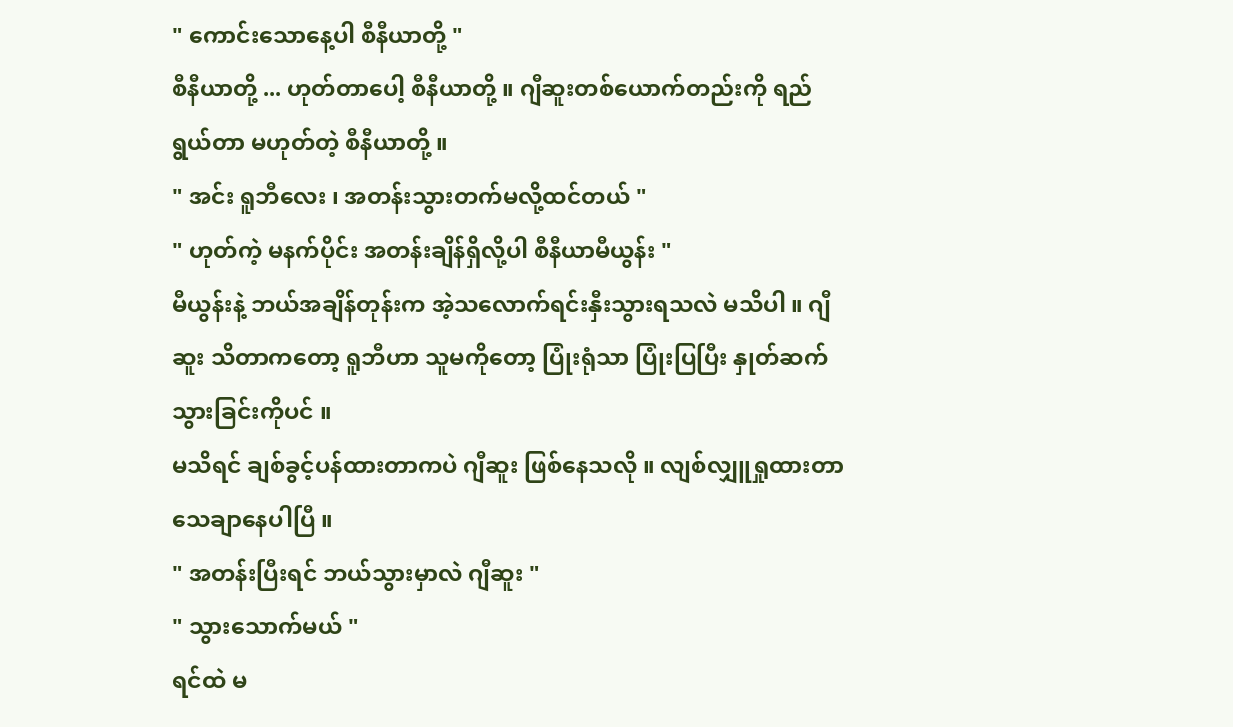" ကောင်းသောနေ့ပါ စီနီယာတို့ "
စီနီယာတို့ ... ဟုတ်တာပေါ့ စီနီယာတို့ ။ ဂျီဆူးတစ်ယောက်တည်းကို ရည်ရွယ်တာ မဟုတ်တဲ့ စီနီယာတို့ ။
" အင်း ရူဘီလေး ၊ အတန်းသွားတက်မလို့ထင်တယ် "
" ဟုတ်ကဲ့ မနက်ပိုင်း အတန်းချိန်ရှိလို့ပါ စီနီယာမီယွန်း "
မီယွန်းနဲ့ ဘယ်အချိန်တုန်းက အဲ့သလောက်ရင်းနှီးသွားရသလဲ မသိပါ ။ ဂျီဆူး သိတာကတော့ ရူဘီဟာ သူမကိုတော့ ပြုံးရုံသာ ပြုံးပြပြီး နှုတ်ဆက်သွားခြင်းကိုပင် ။
မသိရင် ချစ်ခွင့်ပန်ထားတာကပဲ ဂျီဆူး ဖြစ်နေသလို ။ လျစ်လျှူရှုထားတာ သေချာနေပါပြီ ။
" အတန်းပြီးရင် ဘယ်သွားမှာလဲ ဂျီဆူး "
" သွားသောက်မယ် "
ရင်ထဲ မ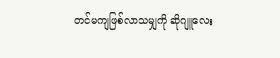တင်မကျဖြစ်လာသမျှကို ဆိုဂျူလေး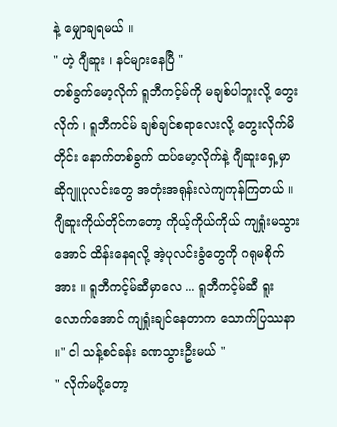နဲ့ မျှောချရမယ် ။
" ဟဲ့ ဂျီဆူး ၊ နင်များနေပြီ "
တစ်ခွက်မော့လိုက် ရူဘီကင့်မ်ကို မချစ်ပါဘူးလို့ တွေးလိုက် ၊ ရူဘီကင်မ် ချစ်ချင်စရာလေးလို့ တွေးလိုက်မိတိုင်း နောက်တစ်ခွက် ထပ်မော့လိုက်နဲ့ ဂျီဆူးရှေ့မှာ
ဆိုဂျူပုလင်းတွေ အတုံးအရုန်းလဲကျကုန်ကြတယ် ။ ဂျီဆူးကိုယ်တိုင်ကတော့ ကိုယ့်ကိုယ်ကိုယ် ကျရှုံးမသွားအောင် ထိန်းနေရလို့ အဲ့ပုလင်းခွံတွေကို ဂရုမစိုက်အား ။ ရူဘီကင့်မ်ဆီမှာလေ ... ရူဘီကင့်မ်ဆီ ရူးလောက်အောင် ကျရှုံးချင်နေတာက သောက်ပြဿနာ ။" ငါ သန့်စင်ခန်း ခဏသွားဦးမယ် "
" လိုက်မပို့တော့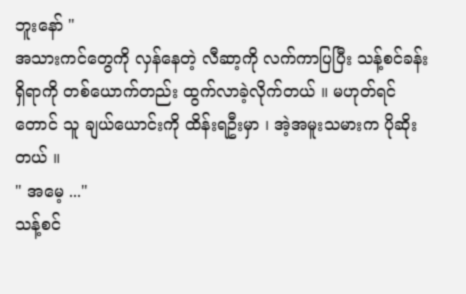ဘူးနော် "
အသားကင်တွေကို လှန်နေတဲ့ လီဆာ့ကို လက်ကာပြပြီး သန့်စင်ခန်းရှိရာကို တစ်ယောက်တည်း ထွက်လာခဲ့လိုက်တယ် ။ မဟုတ်ရင်တောင် သူ ချယ်ယောင်းကို ထိန်းရဦးမှာ ၊ အဲ့အမူးသမားက ပိုဆိုးတယ် ။
" အမေ့ ..."
သန့်စင်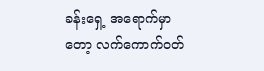ခန်းရှေ့ အရောက်မှာတော့ လက်ကောက်ဝတ်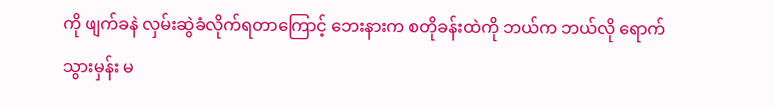ကို ဖျက်ခနဲ လှမ်းဆွဲခံလိုက်ရတာကြောင့် ဘေးနားက စတိုခန်းထဲကို ဘယ်က ဘယ်လို ရောက်သွားမှန်း မ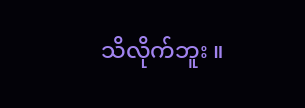သိလိုက်ဘူး ။